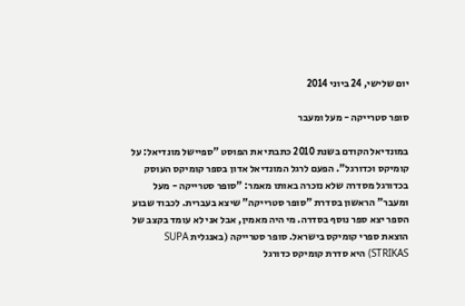יום שלישי, 24 ביוני 2014

סופר סטרייקה - מעל ומעבר

במונדיאל הקודם בשנת 2010 כתבתי את הפוסט "ספיישל מונדיאל: על קומיקס וכדורגל". הפעם לרגל המונדיאל אדון בספר קומיקס העוסק בכדורגל מסדרה שלא נזכרה באותו מאמר: "סופר סטרייקה - מעל ומעבר" הראשון בסדרת "סופר סטרייקה" שיצא בעברית. לכבוד שבוע הספר יצא ספר נוסף בסדרה. מי היה מאמין, אבל אני לא עומד בקצב של הוצאת ספרי קומיקס בישראל. סופר סטרייקה (באנגלית SUPA STRIKAS) היא סדרת קומיקס כדורגל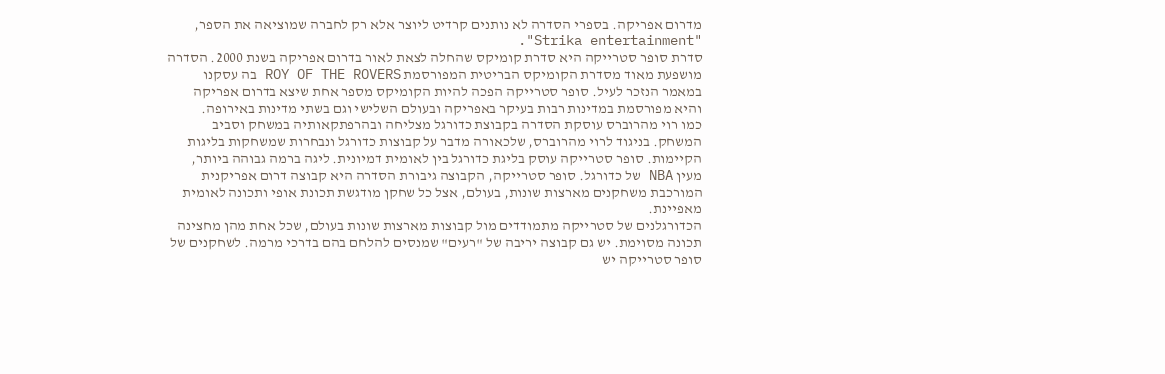מדרום אפריקה. בספרי הסדרה לא נותנים קרדיט ליוצר אלא רק לחברה שמוציאה את הספר, "Strika entertainment".
סדרת סופר סטרייקה היא סדרת קומיקס שהחלה לצאת לאור בדרום אפריקה בשנת 2000. הסדרה מושפעת מאוד מסדרת הקומיקס הבריטית המפורסמת ROY OF THE ROVERS בה עסקנו במאמר הנזכר לעיל. סופר סטרייקה הפכה להיות הקומיקס מספר אחת שיצא בדרום אפריקה והיא מפורסמת במדינות רבות בעיקר באפריקה ובעולם השלישי וגם בשתי מדינות באירופה.
כמו רוי מהרוברס עוסקת הסדרה בקבוצת כדורגל מצליחה ובהרפתקאותיה במשחק וסביב המשחק. בניגוד לרוי מהרוברס, שלכאורה מדבר על קבוצות כדורגל ונבחרות שמשחקות בליגות הקיימות. סופר סטרייקה עוסק בליגת כדורגל בין לאומית דמיונית. ליגה ברמה גבוהה ביותר, מעין NBA של כדורגל. סופר סטרייקה, הקבוצה גיבורת הסדרה היא קבוצה דרום אפריקנית המורכבת משחקנים מארצות שונות, בעולם, אצל כל שחקן מודגשת תכונת אופי ותכונה לאומית מאפיינת.
הכדורגלנים של סטרייקה מתמודדים מול קבוצות מארצות שונות בעולם, שכל אחת מהן מחצינה תכונה מסוימת. יש גם קבוצה יריבה של "רעים" שמנסים להלחם בהם בדרכי מרמה. לשחקנים של סופר סטרייקה יש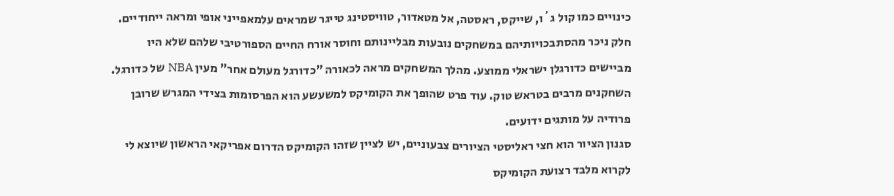כינויים כמו קול ג´ו, שייקס, ראסטה, אל מטאדור, טוויסטינג טייגר שמראים עלמאפייני אופי ומראה ייחודיים. חלק ניכר מהסתבכויותיהם במשחקים נובעות מבליינותם וחוסר אורח החיים הספורטיבי שלהם שלא היו מביישים כדורגלן ישראלי ממוצע. מהלך המשחקים מראה לכאורה "כדורגל מעולם אחר" מעין NBA של כדורגל. השחקנים מרבים בטראש טוק. עוד פרט שהופך את הקומיקס למשעשע הוא הפרסומות בצידי המגרש שרובן פרודיה על מותגים ידועים.
סגנון הציור הוא חצי ראליסטי הציורים צבעוניים, יש לציין שזהו הקומיקס הדרום אפריקאי הראשון שיוצא לי לקרוא מלבד רצועת הקומיקס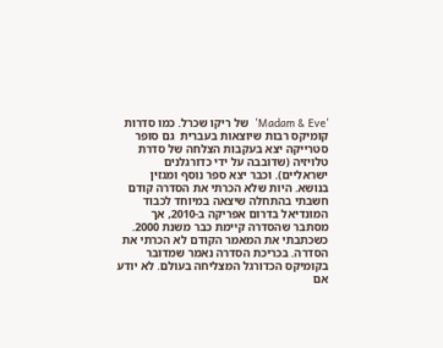'Madam & Eve'  של ריקו שכרל. כמו סדרות קומיקס רבות שיוצאות בעברית  גם סופר סטרייקה יצא בעקבות הצלחה של סדרת טלויזיה (שדובבה על ידי כדורגלנים ישראליים). וכבר יצא ספר נוסף ומגזין בנושא. היות שלא הכרתי את הסדרה קודם חשבתי בהתחלה שיצאה במיוחד לכבוד המונדיאל בדרום אפריקה ב-2010, אך מסתבר שהסדרה קיימת כבר משנת 2000. כשכתבתי את המאמר הקודם לא הכרתי את הסדרה. בכריכת הסדרה נאמר שמדובר בקומיקס הכדורגל המצליחה בעולם. לא יודע אם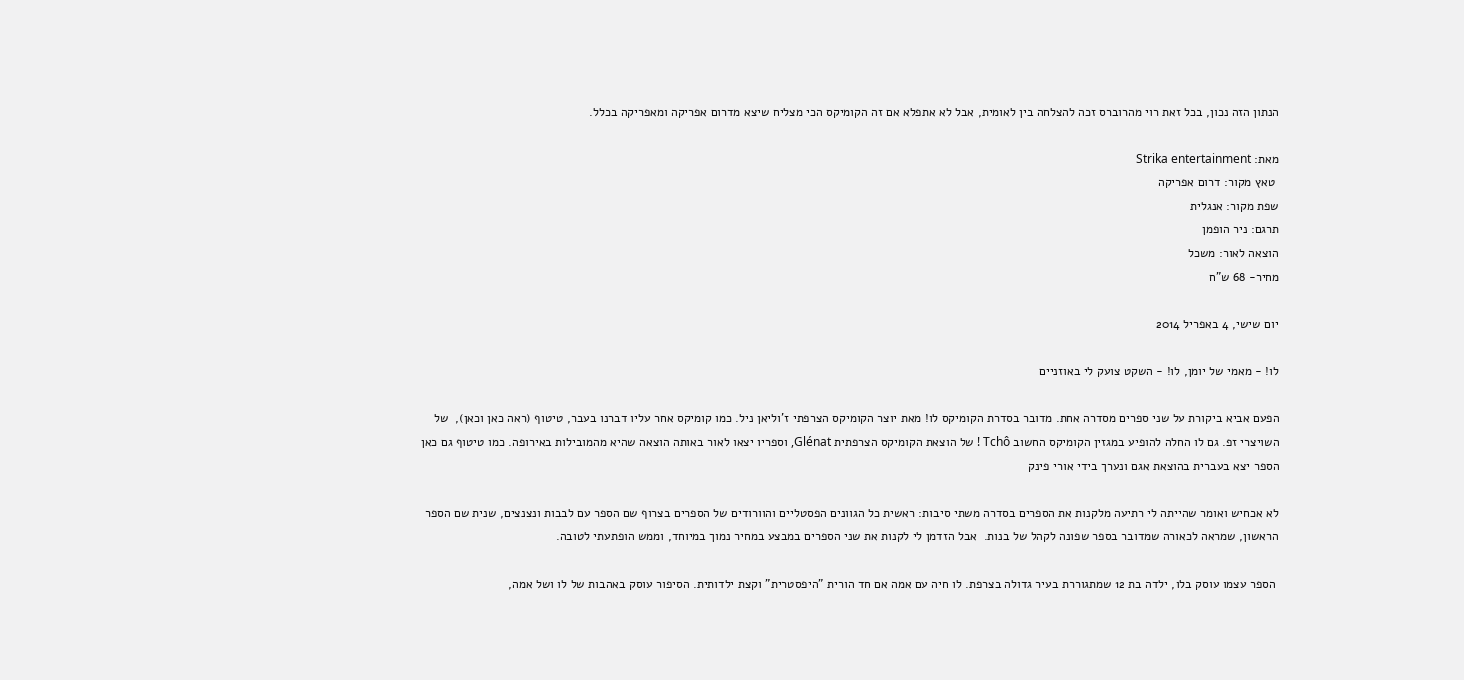הנתון הזה נכון, בכל זאת רוי מהרוברס זכה להצלחה בין לאומית, אבל לא אתפלא אם זה הקומיקס הכי מצליח שיצא מדרום אפריקה ומאפריקה בכלל.

מאת: Strika entertainment
 טאץ מקור: דרום אפריקה
שפת מקור: אנגלית
תרגם: ניר הופמן
הוצאה לאור: משכל
מחיר- 68 ש"ח

יום שישי, 4 באפריל 2014

לו! - מאמי של יומן, לו! - השקט צועק לי באוזניים

הפעם אביא ביקורת על שני ספרים מסדרה אחת. מדובר בסדרת הקומיקס לו! מאת יוצר הקומיקס הצרפתי ז'וליאן ניל. כמו קומיקס אחר עליו דברנו בעבר, טיטוף (ראה כאן וכאן),  של השויצרי זפ. גם לו החלה להופיע במגזין הקומיקס החשוב Tchô ! של הוצאת הקומיקס הצרפתית Glénat, וספריו יצאו לאור באותה הוצאה שהיא מהמובילות באירופה. כמו טיטוף גם כאן הספר יצא בעברית בהוצאת אגם ונערך בידי אורי פינק

לא אכחיש ואומר שהייתה לי רתיעה מלקנות את הספרים בסדרה משתי סיבות: ראשית כל הגוונים הפסטליים והוורודים של הספרים בצרוף שם הספר עם לבבות ונצנצים, שנית שם הספר הראשון, שמראה לכאורה שמדובר בספר שפונה לקהל של בנות.  אבל הזדמן לי לקנות את שני הספרים במבצע במחיר נמוך במיוחד, וממש הופתעתי לטובה.

 הספר עצמו עוסק בלו, ילדה בת 12 שמתגוררת בעיר גדולה בצרפת. לו חיה עם אמה אם חד הורית "היפסטרית" וקצת ילדותית. הסיפור עוסק באהבות של לו ושל אמה,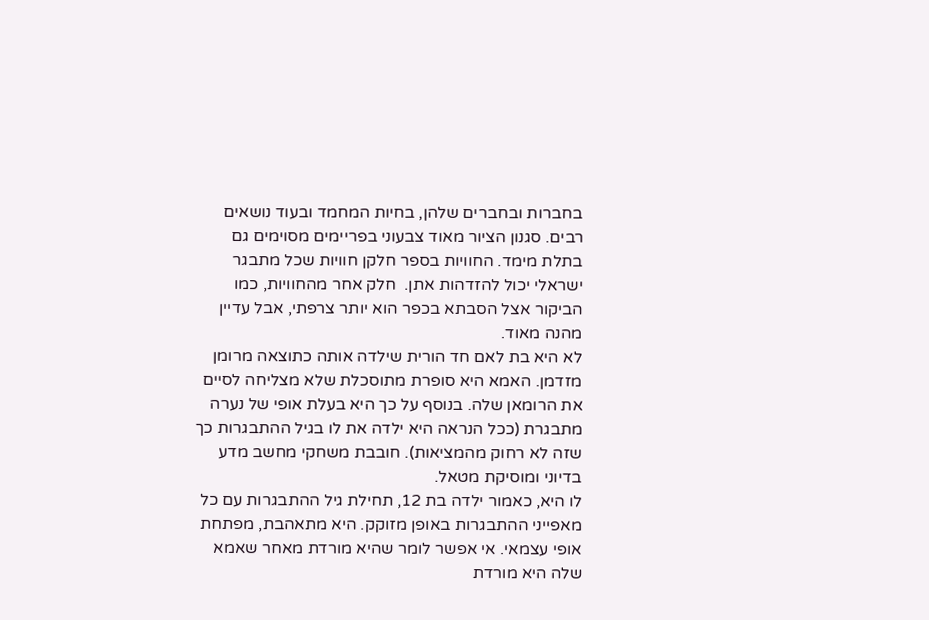בחברות ובחברים שלהן, בחיות המחמד ובעוד נושאים רבים. סגנון הציור מאוד צבעוני בפריימים מסוימים גם בתלת מימד. החוויות בספר חלקן חוויות שכל מתבגר ישראלי יכול להזדהות אתן.  חלק אחר מהחוויות, כמו הביקור אצל הסבתא בכפר הוא יותר צרפתי, אבל עדיין מהנה מאוד.
לא היא בת לאם חד הורית שילדה אותה כתוצאה מרומן מזדמן. האמא היא סופרת מתוסכלת שלא מצליחה לסיים את הרומאן שלה. בנוסף על כך היא בעלת אופי של נערה מתבגרת (ככל הנראה היא ילדה את לו בגיל ההתבגרות כך שזה לא רחוק מהמציאות). חובבת משחקי מחשב מדע בדיוני ומוסיקת מטאל.
לו היא, כאמור ילדה בת 12, תחילת גיל ההתבגרות עם כל מאפייני ההתבגרות באופן מזוקק. היא מתאהבת, מפתחת אופי עצמאי. אי אפשר לומר שהיא מורדת מאחר שאמא שלה היא מורדת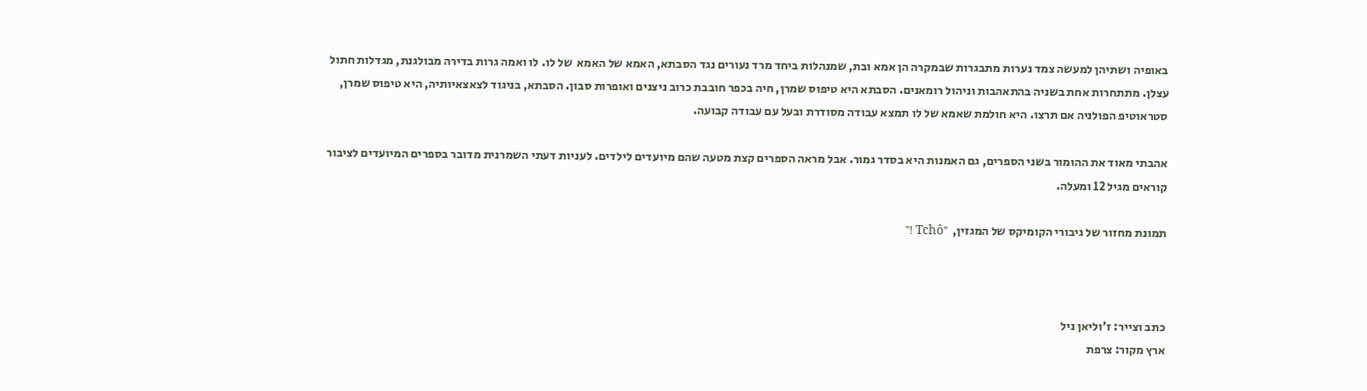באופיה ושתיהן למעשה צמד נערות מתבגרות שבמקרה הן אמא ובת, שמנהלות ביחד מרד נעורים נגד הסבתא, האמא של האמא  של לו. לו ואמה גרות בדירה מבולגנת, מגדלות חתול עצלן. מתתחרות אחת בשניה בהתאהבות וניהול רומאנים. הסבתא היא טיפוס שמרן, חיה בכפר חובבת כרוב ניצנים ואופרות סבון. הסבתא, בניגוד לצאצאיותיה, היא טיפוס שמרן, סטראוטיפ הפולניה אם תרצו. היא חולמת שאמא של לו תמצא עבודה מסודרת ובעל עם עבודה קבועה.

אהבתי מאוד את ההומור בשני הספרים, גם האמנות היא בסדר גמור. אבל מראה הספרים קצת מטעה שהם מיועדים לילדים. לעניות דעתי השמרנית מדובר בספרים המיועדים לציבור קוראים מגיל 12 ומעלה.

תמונת מחזור של גיבורי הקומיקס של המגזין,  "Tchô !"



כתב וצייר: ז'וליאן ניל
ארץ מקור: צרפת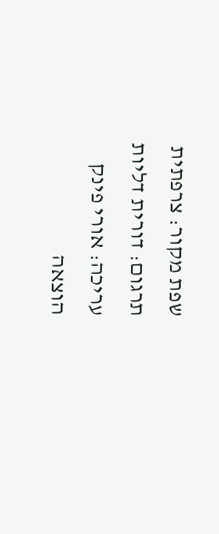שפת מקור: צרפתית
תרגום: דורית דליות
עריכה: אורי פינק
הוצאה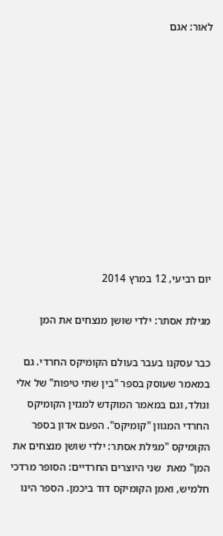לאור: אגם











יום רביעי, 12 במרץ 2014

מגילת אסתר: ילדי שושן מנצחים את המן

כבר עסקנו בעבר בעולם הקומיקס החרדי. גם במאמר שעוסק בספר "בין שתי טיפות" של אלי וגולד, וגם במאמר המוקדש למגזין הקומיקס החרדי המגוון "קומיקס". הפעם אדון בספר הקומיקס "מגילת אסתר: ילדי שושן מנצחים את המן" מאת  שני היוצרים החרדיים: הסופר מרדכי חלמיש, ואמן הקומיקס דוד ביכמן. הספר הינו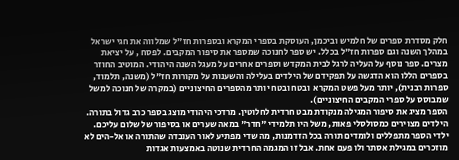חלק מסדרת ספרים של חלמיש וביכמן, העוסקת בספרי המקרא ובספרות חז"ל שמלווה את חגי ישראל במהלך השנה וגם ספרות חז"ל בכלל. יש ספר לחנוכה שמספר את סיפור המקבים. לפסח , על יציאת מצרים. ספר נוסף על העליה לרגל לבית המקדש וספרים אחרים על מעגל השנה היהודי. המוטיב החוזר בספרים הללו הוא הדגשה על תפקידם של הילדים בעלילה והשענות על מקורות חז"ל (משנה, תלמוד, ספרות רבנית), יותר מעל פשט המקרא  ובטח ובטח יותר מהספרים החיצוניים (במקרה של חנוכה למשל שמבוסס על ספרי המקבים החיצוניים).
הספר מציג את סיפור המגילה מנקודת מבט חרדית לחלוטין. מרדכי היהודי מוצג בספר כרב גדול בתורה. הילדים מצוירים כמסולסלי פאות, משל היו תלמידי "חדר" במאה שערים או בסיפור של שלום עליכם. ילדי הספר מתפללים ולומדים תורה בכל הזדמנות, מה שדי מפתיע לאור העובדה שהתורה או אל-הים לא מוזכרים במגילת אסתר ולו פעם אחת. אבל זו המגמה החרדית שנוטה באמצעות אגדות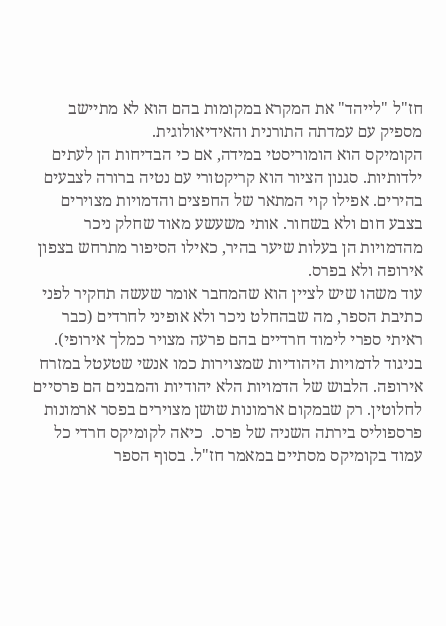חז"ל "לייהד" את המקרא במקומות בהם הוא לא מתיישב מספיק עם עמדתה התורנית והאידיאולוגית.
הקומיקס הוא הומוריסטי במידה, אם כי הבדיחות הן לעתים ילדותיות. סגנון הציור הוא קריקטורי עם נטיה ברורה לצבעים בהירים. אפילו קוי המתאר של החפצים והדמויות מצוירים בצבע חום ולא בשחור. אותי משעשע מאוד שחלק ניכר מהדמויות הן בעלות שיער בהיר, כאילו הסיפור מתרחש בצפון אירופה ולא בפרס.
עוד משהו שיש לציין הוא שהמחבר אומר שעשה תחקיר לפני כתיבת הספר, מה שבהחלט ניכר ולא אופיני לחרדים (כבר ראיתי ספרי לימוד חרדיים בהם פרעה מצויר כמלך אירופי). בניגוד לדמויות היהודיות שמצוירות כמו אנשי שטעטל במזרח אירופה. הלבוש של הדמויות הלא יהודיות והמבנים הם פרסיים לחלוטין. רק שבמקום ארמונות שושן מצוירים בפסר ארמונות פרספוליס בירתה השניה של פרס.  כיאה לקומיקס חרדי כל עמוד בקומיקס מסתיים במאמר חז"ל. בסוף הספר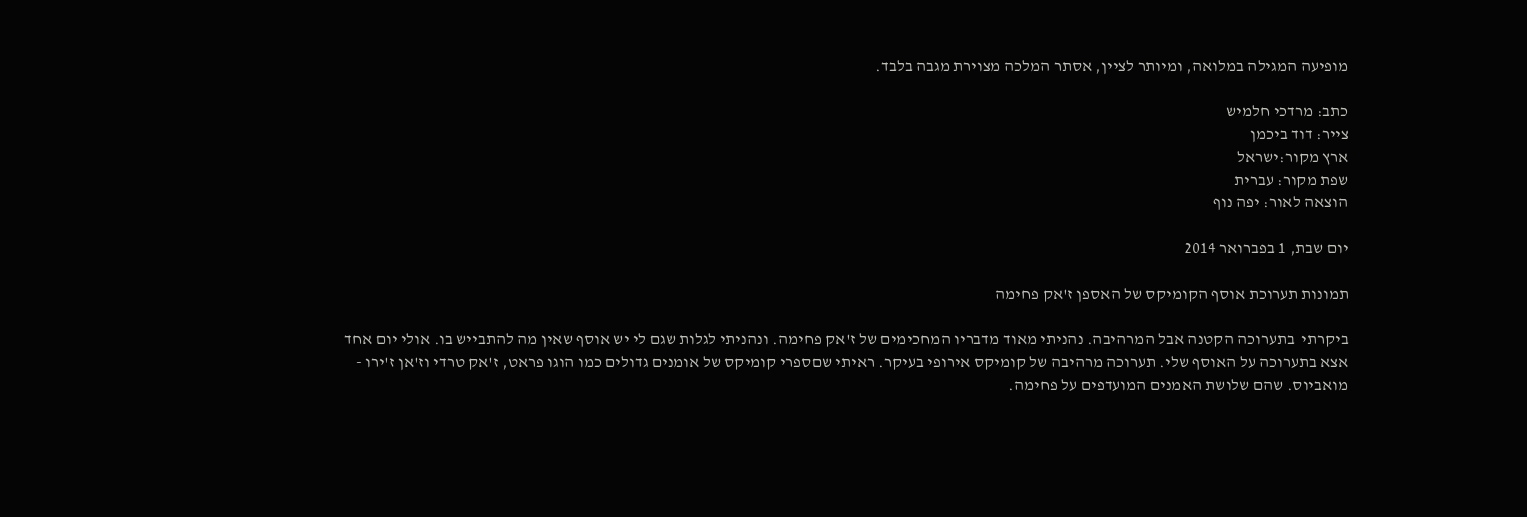מופיעה המגילה במלואה, ומיותר לציין, אסתר המלכה מצוירת מגבה בלבד.

כתב: מרדכי חלמיש
צייר: דוד ביכמן
ארץ מקור:ישראל
שפת מקור: עברית
הוצאה לאור: יפה נוף

יום שבת, 1 בפברואר 2014

תמונות תערוכת אוסף הקומיקס של האספן ז'אק פחימה

ביקרתי  בתערוכה הקטנה אבל המרהיבה. נהניתי מאוד מדבריו המחכימים של ז'אק פחימה. ונהניתי לגלות שגם לי יש אוסף שאין מה להתבייש בו. אולי יום אחד אצא בתערוכה על האוסף שלי. תערוכה מרהיבה של קומיקס אירופי בעיקר. ראיתי שםספרי קומיקס של אומנים גדולים כמו הוגו פראט, ז'אק טרדי וז'אן ז'ירו - מואביוס. שהם שלושת האמנים המועדפים על פחימה.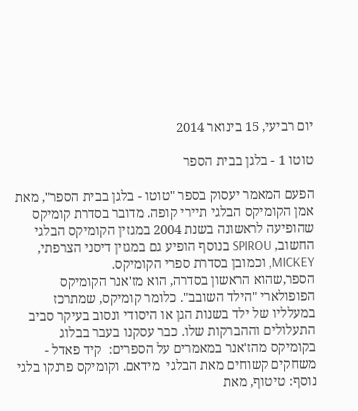יום רביעי, 15 בינואר 2014

טוטו 1 - בלגן בבית הספר

הפעם המאמר יעסוק בספר "טוטו - בלגן בבית הספר", מאת אמן הקומיקס הבלגי תיירי קופה. מדובר בסדרת קומיקס שהופיעה לראשונה בשנת 2004 במגזין הקומיקס הבלגי החשוב, SPIROU בנוסף הופיע גם במגזין דיסני הצרפתי, MICKEY, וכמובן בסדרת ספרי הקומיקס.
הספר,שהוא הראשון בסדרה, הוא מז'אנר הקומיקס הפופולארי "הילד השובב". כלומר קומיקס, שמתרכז במעלליו של ילד בשנות הגן או היסודי ונסוב בעיקר סביב התעלולים וההברקות שלו. כבר עסקנו בעבר בבלוג בקומיקס מהז'אנר במאמרים על הספרים:  קיד פאדל - משחקים קשוחים מאת הבלגי  מידאם. וקומיקס פרנקו בלגי נוסף: טיטוף, מאת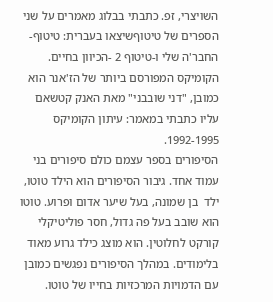השויצרי, זפ. כתבתי בבלוג מאמרים על שני הספרים של טיטוףשיצאו בעברית: טיטוף- החבר'ה שלי ו-טיטוף 2 -הכיוון בחיים. הקומיקס המפורסם ביותר של הז'אנר הוא כמובן, "דני שובבני" מאת האנק קטשאם עליו כתבתי במאמר: עיתון הקומיקס 1992-1995.
הסיפורים בספר עצמם כולם סיפורים בני עמוד אחד. גיבור הסיפורים הוא הילד טוטו, ילד  בן שמונה, בעל שיער אדום ופרוע. טוטו הוא שובב בעל פה גדול, חסר פוליטיקלי קורקט לחלוטין. הוא מוצג כילד גרוע מאוד בלימודים. במהלך הסיפורים נפגשים כמובן עם הדמויות המרכזיות בחייו של טוטו.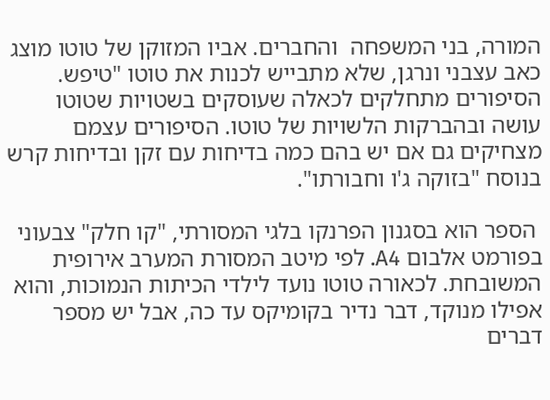המורה, בני המשפחה  והחברים. אביו המזוקן של טוטו מוצג כאב עצבני ונרגן, שלא מתבייש לכנות את טוטו "טיפש. הסיפורים מתחלקים לכאלה שעוסקים בשטויות שטוטו עושה ובהברקות הלשויות של טוטו. הסיפורים עצמם מצחיקים גם אם יש בהם כמה בדיחות עם זקן ובדיחות קרש בנוסח "בזוקה ג'ו וחבורתו".

 הספר הוא בסגנון הפרנקו בלגי המסורתי, "קו חלק" צבעוני בפורמט אלבום A4. לפי מיטב המסורת המערב אירופית המשובחת. לכאורה טוטו נועד לילדי הכיתות הנמוכות, והוא אפילו מנוקד, דבר נדיר בקומיקס עד כה, אבל יש מספר דברים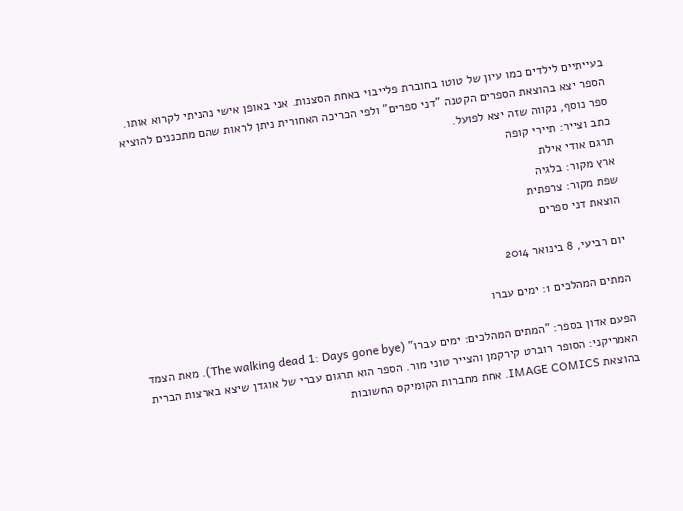בעייתיים לילדים כמו עיון של טוטו בחוברת פלייבוי באחת הסצנות. אני באופן אישי נהניתי לקרוא אותו. הספר יצא בהוצאת הספרים הקטנה "דני ספרים" ולפי הכריכה האחורית ניתן לראות שהם מתכננים להוציא ספר נוסף, נקווה שזה יצא לפועל.
כתב וצייר: תיירי קופה
תרגם אודי אילת
ארץ מקור: בלגיה
שפת מקור: צרפתית
הוצאת דני ספרים

יום רביעי, 8 בינואר 2014

המתים המהלכים 1: ימים עברו

הפעם אדון בספר: "המתים המהלכים: ימים עברו" (The walking dead 1: Days gone bye). מאת הצמד האמריקני: הסופר רוברט קירקמן והצייר טוני מור. הספר הוא תרגום עברי של אוגדן שיצא בארצות הברית בהוצאת IMAGE COMICS. אחת מחברות הקומיקס החשובות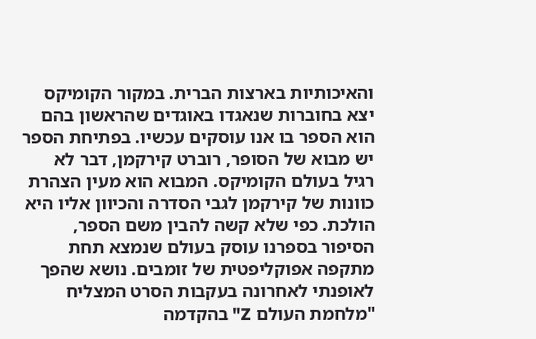והאיכותיות בארצות הברית. במקור הקומיקס יצא בחוברות שנאגדו באוגדים שהראשון בהם הוא הספר בו אנו עוסקים עכשיו. בפתיחת הספר יש מבוא של הסופר, רוברט קירקמן, דבר לא רגיל בעולם הקומיקס. המבוא הוא מעין הצהרת כוונות של קירקמן לגבי הסדרה והכיוון אליו היא הולכת. כפי שלא קשה להבין משם הספר, הסיפור בספרנו עוסק בעולם שנמצא תחת מתקפה אפוקליפטית של זומבים. נושא שהפך לאופנתי לאחרונה בעקבות הסרט המצליח "מלחמת העולם Z" בהקדמה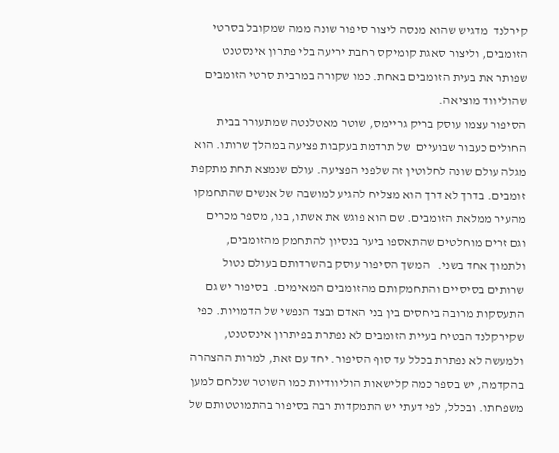קירלנד  מדגיש שהוא מנסה ליצור סיפור שונה ממה שמקובל בסרטי הזומבים, וליצור סאגת קומיקס רחבת יריעה בלי פתרון אינסטנט שפותר את בעית הזומבים באחת. כמו שקורה במרבית סרטי הזומבים שהוליווד מוציאה.
הסיפור עצמו עוסק בריק גריימס, שוטר מאטלנטה שמתעורר בבית החולים כעבור שבועיים  של תרדמת בעקבות פציעה במהלך שרותו. הוא מגלה עולם שונה לחלוטין זה שלפני הפציעה. עולם שנמצא תחת מתקפת זומבים. בדרך לא דרך הוא מצליח להגיע למושבה של אנשים שהתחמקו מהעיר ממלאת הזומבים. שם הוא פוגש את אשתו, בנו, מספר מכרים וגם זרים מוחלטים שהתאספו ביער בנסיון להתחמק מהזומבים, ולתמוך אחד בשני.   המשך הסיפור עוסק בהשרדותם בעולם נטול שרותים בסיסיים והתחמקותם מהזומבים המאימים.  בסיפור יש גם התעסקות מרובה ביחסים בין בני האדם ובצד הנפשי של הדמויות. כפי שקירקלנד הבטיח בעיית הזומבים לא נפתרת בפיתרון אינסטנט, ולמעשה לא נפתרת בכלל עד סוף הסיפור. יחד עם זאת, למרות ההצהרה בהקדמה, יש בספר כמה קלישאות הוליוודיות כמו השוטר שנלחם למען משפחתו. ובכלל, לפי דעתי יש התמקדות רבה בסיפור בהתמוטטותם של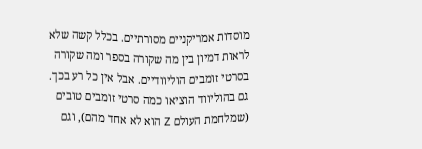מוסדות אמריקניים מסורתיים. בכלל קשה שלא לראות דמיון בין מה שקורה בספר ומה שקורה בסרטי זומבים הוליוודיים. אבל אין כל רע בכך. גם בהוליווד הוציאו כמה סרטי זומבים טובים (שמלחמת העולם Z הוא לא אחד מהם), וגם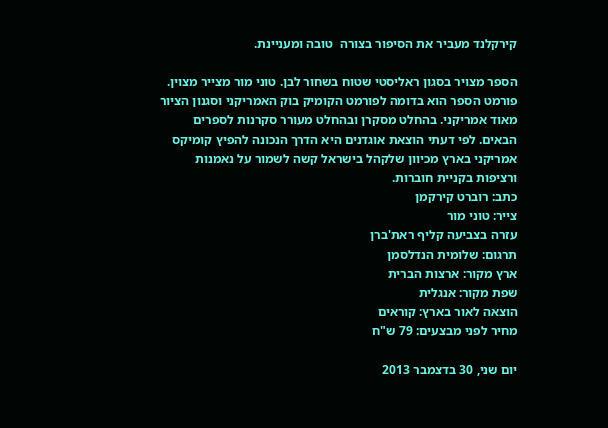קירקלנד מעביר את הסיפור בצורה  טובה ומעניינת.

הספר מצויר בסגון ראליסטי שטוח בשחור לבן. טוני מור מצייר מצוין. פורמט הספר הוא בדומה לפורמט הקומיק בוק האמריקני וסגנון הציור מאוד אמריקני. בהחלט מסקרן ובהחלט מעורר סקרנות לספרים הבאים. לפי דעתי הוצאת אוגדנים היא הדרך הנכונה להפיץ קומיקס אמריקני בארץ מכיוון שלקהל בישראל קשה לשמור על נאמנות ורציפות בקניית חוברות.
כתב: רוברט קירקמן
צייר: טוני מור
עזרה בצביעה קליף ראת'ברן
תרגום: שלומית הנדלסמן
ארץ מקור: ארצות הברית
שפת מקור: אנגלית
הוצאה לאור בארץ: קוראים
מחיר לפני מבצעים: 79 ש"ח

יום שני, 30 בדצמבר 2013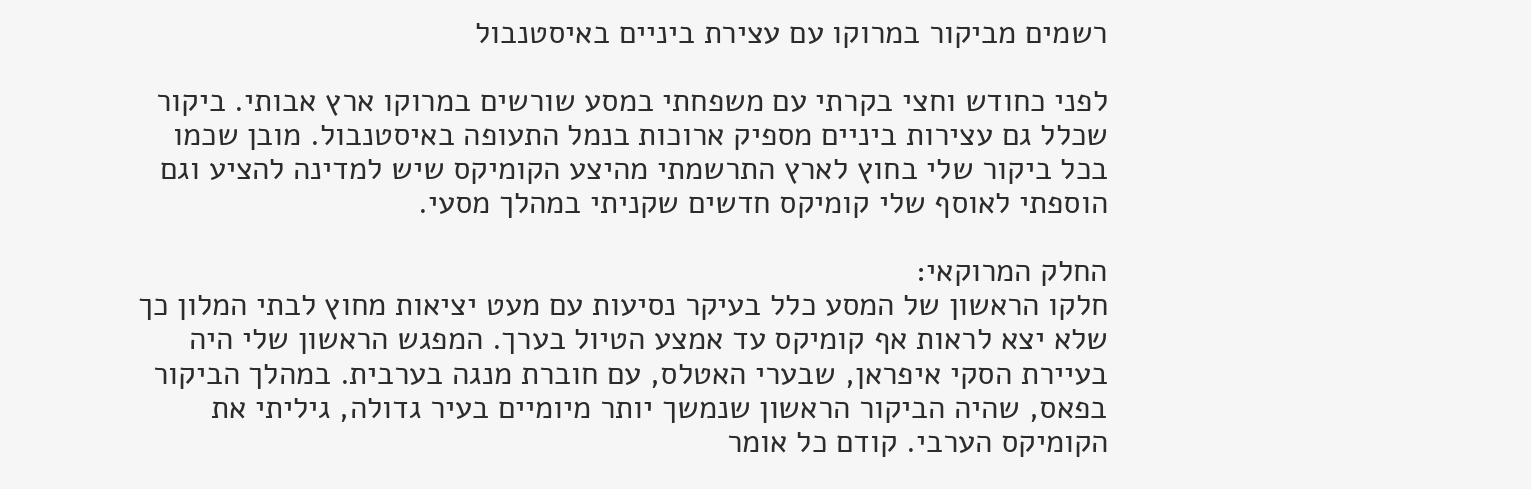רשמים מביקור במרוקו עם עצירת ביניים באיסטנבול

לפני כחודש וחצי בקרתי עם משפחתי במסע שורשים במרוקו ארץ אבותי. ביקור שכלל גם עצירות ביניים מספיק ארוכות בנמל התעופה באיסטנבול. מובן שכמו בכל ביקור שלי בחוץ לארץ התרשמתי מהיצע הקומיקס שיש למדינה להציע וגם הוספתי לאוסף שלי קומיקס חדשים שקניתי במהלך מסעי.

החלק המרוקאי:
חלקו הראשון של המסע כלל בעיקר נסיעות עם מעט יציאות מחוץ לבתי המלון כך שלא יצא לראות אף קומיקס עד אמצע הטיול בערך. המפגש הראשון שלי היה בעיירת הסקי איפראן, שבערי האטלס, עם חוברת מנגה בערבית. במהלך הביקור בפאס, שהיה הביקור הראשון שנמשך יותר מיומיים בעיר גדולה, גיליתי את הקומיקס הערבי. קודם כל אומר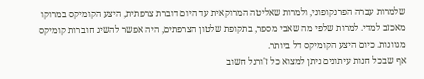שלמרות עברה הפרנקופוני, ולמרות שאליטה המרוקאית עד היום דוברת צרפתית, היצע הקומיקס במרוקו מאכזב למדי. למרות שלפי מה שאבי מספר, בתקופת שלטון הצרפתים, היה אפשר להשיג חוברות קומיקס מגוונות. כיום היצע הקומיקס דל ביותר.
אף שבכל חנות עיתונים ניתן למצוא כל ז'ורנל חשוב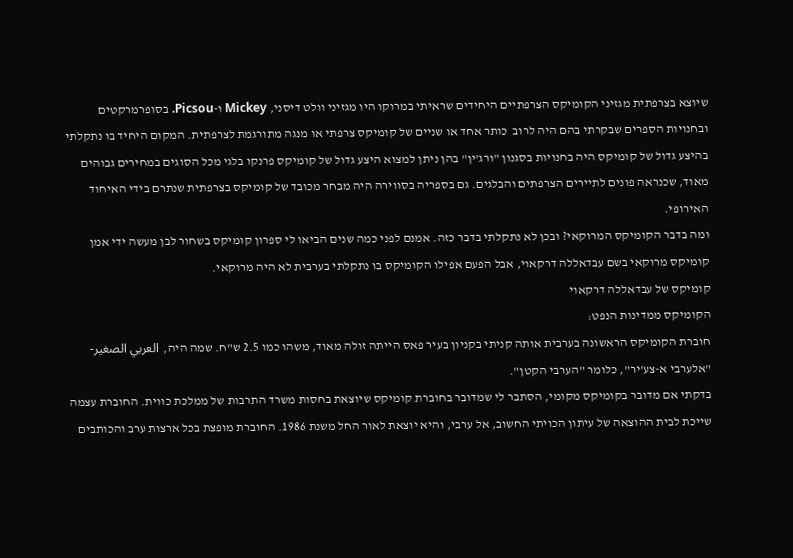שיוצא בצרפתית מגזיני הקומיקס הצרפתיים היחידים שראיתי במרוקו היו מגזיני וולט דיסני, Mickey ו-Picsou. בסופרמרקטים ובחנויות הספרים שבקרתי בהם היה לרוב  כותר אחד או שניים של קומיקס צרפתי או מנגה מתורגמת לצרפתית. המקום היחיד בו נתקלתי בהיצע גדול של קומיקס היה בחנויות בסגנון "ורג'ין" בהן ניתן למצוא היצע גדול של קומיקס פרנקו בלגי מכל הסוגים במחירים גבוהים מאוד, שכנראה פונים לתיירים הצרפתים והבלגים. גם בספריה בסווירה היה מבחר מכובד של קומיקס בצרפתית שנתרם בידי האיחוד האירופי.
ומה בדבר הקומיקס המרוקאי? ובכן לא נתקלתי בדבר כזה. אמנם לפני כמה שנים הביאו לי ספרון קומיקס בשחור לבן מעשה ידי אמן קומיקס מרוקאי בשם עבדאללה דרקאוי, אבל הפעם אפילו הקומיקס בו נתקלתי בערבית לא היה מרוקאי.
קומיקס של עבדאללה דרקאוי
הקומיקס ממדינות הנפט:
חוברת הקומיקס הראשונה בערבית אותה קניתי בקניון בעיר פאס הייתה זולה מאוד, משהו כמו 2.5 ש"ח. שמה היה,  العربي الصغير- "אלערבי א-צע'יר", כלומר "הערבי הקטן".
בדקתי אם מדובר בקומיקס מקומי, הסתבר לי שמדובר בחוברת קומיקס שיוצאת בחסות משרד התרבות של ממלכת כווית. החוברת עצמה שייכת לבית ההוצאה של עיתון הכויתי החשוב, אל ערבי, והיא יוצאת לאור החל משנת 1986. החוברת מופצת בכל ארצות ערב והכותבים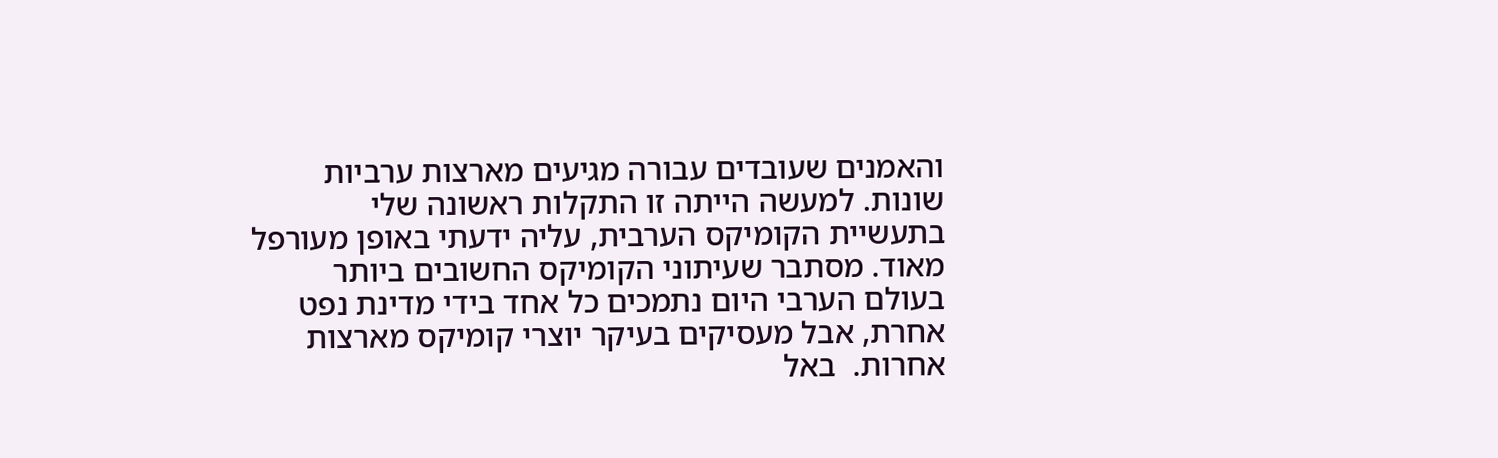והאמנים שעובדים עבורה מגיעים מארצות ערביות שונות. למעשה הייתה זו התקלות ראשונה שלי בתעשיית הקומיקס הערבית, עליה ידעתי באופן מעורפל מאוד. מסתבר שעיתוני הקומיקס החשובים ביותר בעולם הערבי היום נתמכים כל אחד בידי מדינת נפט אחרת, אבל מעסיקים בעיקר יוצרי קומיקס מארצות אחרות.  באל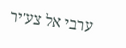ערבי אל צע'יר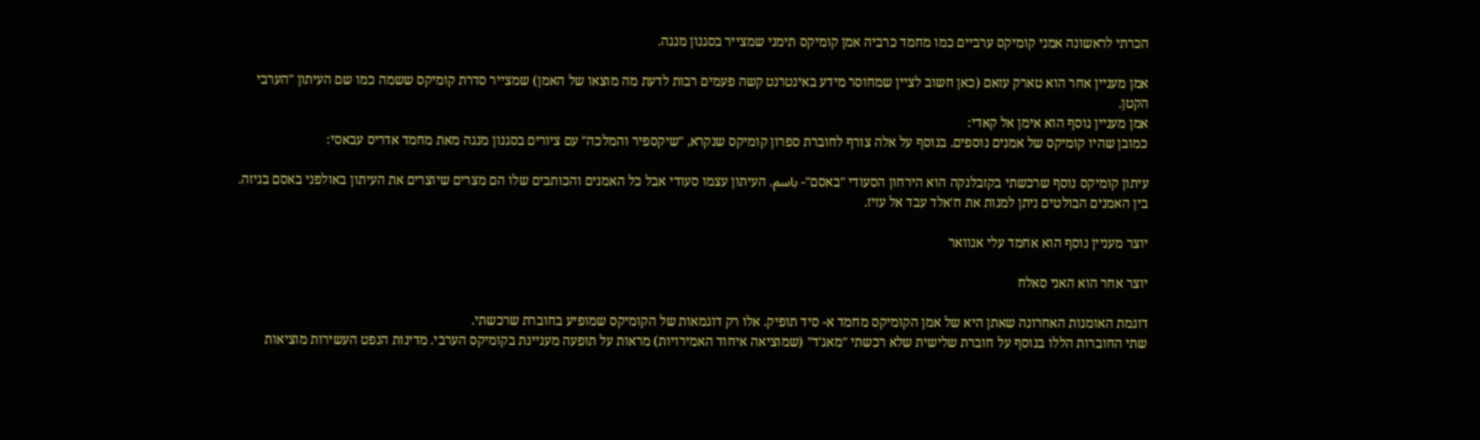הכרתי לראשונה אמני קומיקס ערביים כמו מחמד כרביה אמן קומיקס תימני שמצייר בסגנון מנגה.

אמן מעניין אחר הוא טארק עזאם (כאן חשוב לציין שמחוסר מידע באינטרנט קשה פעמים רבות לדעת מה מוצאו של האמן) שמצייר סדרת קומיקס ששמה כמו שם העיתון "הערבי הקטן.
אמן מעניין נוסף הוא אימן אל קאדי:
כמובן שהיו קומיקס של אמנים נוספים. בנוסף על אלה צורף לחוברת ספרון קומיקס שנקרא, "שיקספיר והמלכה" עם ציורים בסגנון מנגה מאת מחמד אדריס עבאסי:

עיתון קומיקס נוסף שרכשתי בקזבלנקה הוא הירחון הסעודי "באסם"- باسم. העיתון עצמו סעודי אבל כל האמנים והכותבים שלו הם מצרים שיוצרים את העיתון באולפני באסם בגיזה. בין האמנים הבולטים ניתן למנות את ח'אלד עבד אל עזיז.

יוצר מעניין נוסף הוא אחמד עלי אנוואר

יוצר אחר הוא האני סאלח

דוגמת האומנות האחרונה שאתן היא של אמן הקומיקס מחמד א- סיד תופיק. אלו רק דוגמאות של הקומיקס שמופיע בחוברת שרכשתי.
שתי החוברות הללו בנוסף על חוברת שלישית שלא רכשתי "מאג'ד" (שמוציאה איחוד האמירויות) מראות על תופעה מעניינת בקומיקס הערבי. מדינות הנפט העשירות מוציאות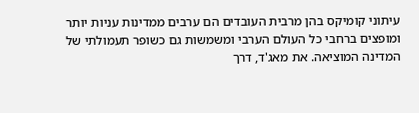עיתוני קומיקס בהן מרבית העובדים הם ערבים ממדינות עניות יותר ומופצים ברחבי כל העולם הערבי ומשמשות גם כשופר תעמולתי של המדינה המוציאה. את מאג'ד, דרך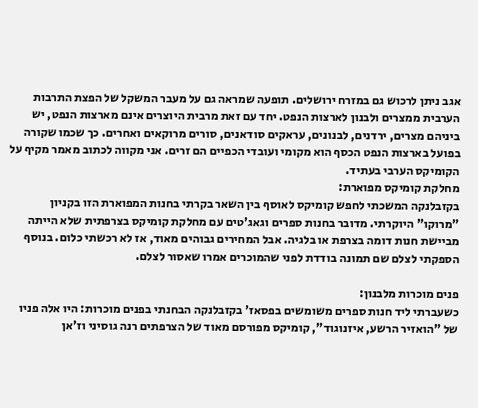אגב ניתן לרכוש גם במזרח ירושלים. תופעה שמראה גם על מעבר המשקל של הפצת התרבות הערבית ממצרים ולבנון לארצות הנפט. יחד עם זאת מרבית היוצרים אינם מארצות הנפט, יש ביניהם מצרים, ירדנים, לבנונים, עראקים סודאנים, סורים מרוקאים ואחרים. כך שכמו שקורה בפועל בארצות הנפט הכסף הוא מקומי ועובדי הכפיים הם זרים. אני מקווה לכתוב מאמר מקיף על הקומיקס הערבי בעתיד.
מחלקת קומיקס מפוארת:
בקזבלנקה המשכתי לחפש קומיקס לאוסף בין השאר בקרתי בחנות המפוארת הזו בקניון "מרוקו" היוקרתי. מדובר בחנות ספרים וגאג'טים עם מחלקת קומיקס בצרפתית שלא הייתה מביישת חנות דומה בצרפת או בלגיה. אבל המחירים גבוהים מאוד, אז לא רכשתי כלום. בנוסף הספקתי לצלם שם תמונה בודדת לפני שהמוכרים אמרו שאסור לצלם.

פנים מוכרות מלבנון:
כשעברתי ליד חנות ספרים משומשים בפסאז' בקזבלנקה הבחנתי בפנים מוכרות: היו אלה פניו של "הואזיר הרשע, איזנוגוד", קומיקס מפורסם מאוד של הצרפתים רנה גוסיני וז'אן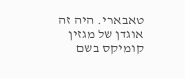טאבארי. היה זה אוגדן של מגזין קומיקס בשם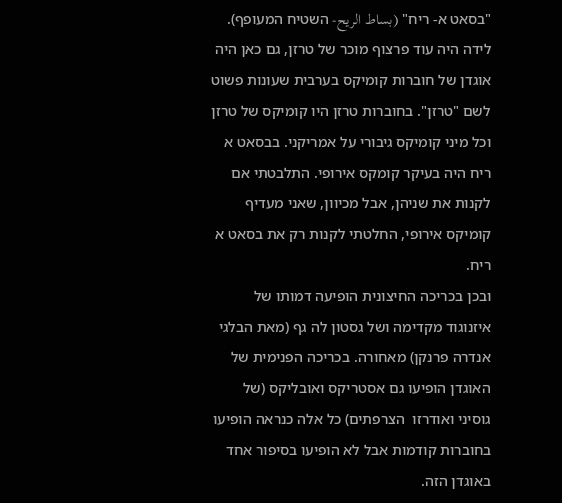"בסאט א- ריח" (بساط الريح- השטיח המעופף). לידה היה עוד פרצוף מוכר של טרזן, גם כאן היה אוגדן של חוברות קומיקס בערבית שעונות פשוט לשם "טרזן". בחוברות טרזן היו קומיקס של טרזן וכל מיני קומיקס גיבורי על אמריקני. בבסאט א ריח היה בעיקר קומקס אירופי. התלבטתי אם לקנות את שניהן, אבל מכיוון, שאני מעדיף קומיקס אירופי, החלטתי לקנות רק את בסאט א ריח.
ובכן בכריכה החיצונית הופיעה דמותו של איזנוגוד מקדימה ושל גסטון לה גף (מאת הבלגי אנדרה פרנקן) מאחורה. בכריכה הפנימית של האוגדן הופיעו גם אסטריקס ואובליקס (של גוסיני ואודרזו  הצרפתים) כל אלה כנראה הופיעו בחוברות קודמות אבל לא הופיעו בסיפור אחד באוגדן הזה.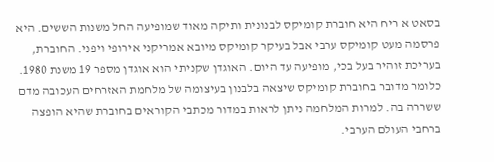בסאט א ריח היא חוברת קומיקס לבנונית ותיקה מאוד שמופיעה החל משנות הששים. היא פרסמה מעט קומיקס ערבי אבל בעיקר קומיקס מיובא אמריקני אירופי ויפני. החוברת, בעריכת זוהיר בעל בכי, מופיעה עד היום. האוגדן שקניתי הוא אוגדן מספר 19 משנת 1980. כלומר מדובר בחוברת קומיקס שיצאה בלבנון בעיצומה של מלחמת האזרחים העכובה מדם ששררה בה. למרות המלחמה ניתן לראות במדור מכתבי הקוראים בחוברת שהיא הופצה ברחבי העולם הערבי.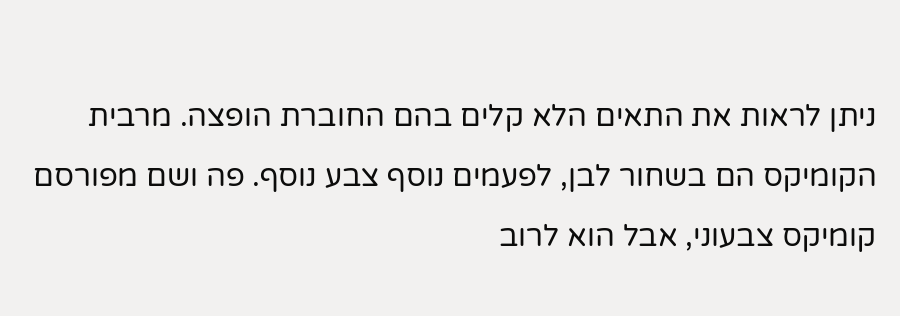ניתן לראות את התאים הלא קלים בהם החוברת הופצה. מרבית הקומיקס הם בשחור לבן, לפעמים נוסף צבע נוסף. פה ושם מפורסם קומיקס צבעוני, אבל הוא לרוב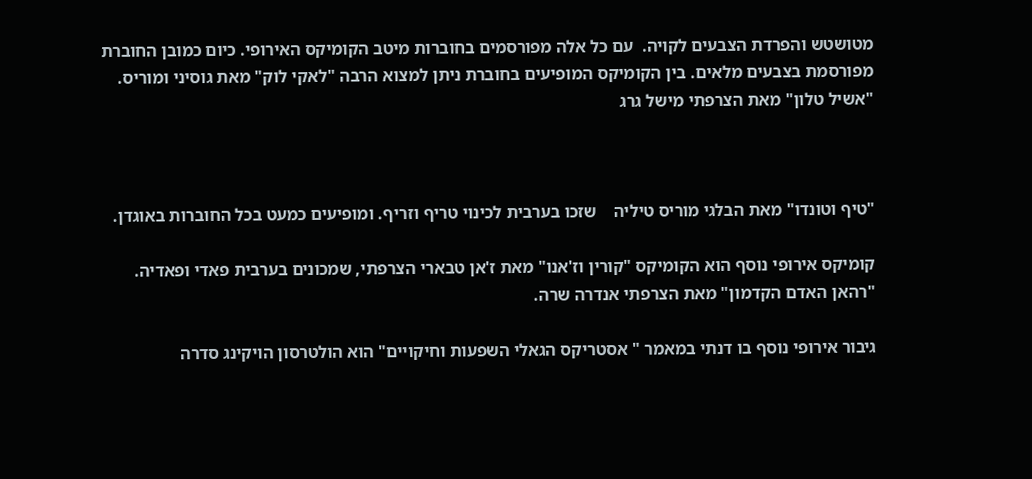מטושטש והפרדת הצבעים לקויה.  עם כל אלה מפורסמים בחוברות מיטב הקומיקס האירופי. כיום כמובן החוברת מפורסמת בצבעים מלאים. בין הקומיקס המופיעים בחוברת ניתן למצוא הרבה "לאקי לוק" מאת גוסיני ומוריס.
"אשיל טלון" מאת הצרפתי מישל גרג



"טיף וטונדו" מאת הבלגי מוריס טיליה    שזכו בערבית לכינוי טריף וזריף. ומופיעים כמעט בכל החוברות באוגדן.

קומיקס אירופי נוסף הוא הקומיקס "קורין וז'אנו" מאת ז'אן טבארי הצרפתי, שמכונים בערבית פאדי ופאדיה.
"רהאן האדם הקדמון" מאת הצרפתי אנדרה שרה.

גיבור אירופי נוסף בו דנתי במאמר " אסטריקס הגאלי השפעות וחיקויים" הוא הולטרסון הויקינג סדרה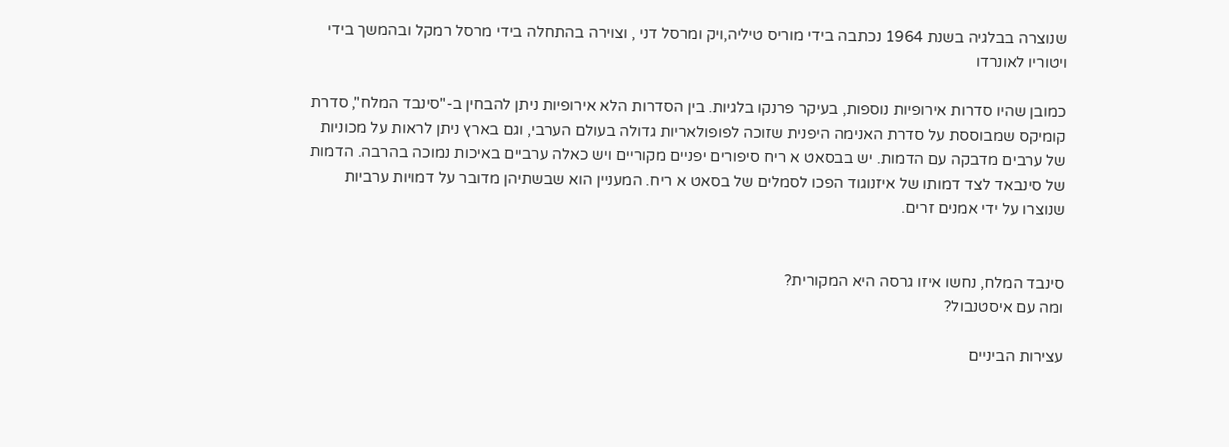שנוצרה בבלגיה בשנת 1964 נכתבה בידי מוריס טיליה,ויק ומרסל דני , וצוירה בהתחלה בידי מרסל רמקל ובהמשך בידי ויטוריו לאונרדו

כמובן שהיו סדרות אירופיות נוספות, בעיקר פרנקו בלגיות. בין הסדרות הלא אירופיות ניתן להבחין ב-"סינבד המלח", סדרת קומיקס שמבוססת על סדרת האנימה היפנית שזוכה לפופולאריות גדולה בעולם הערבי, וגם בארץ ניתן לראות על מכוניות של ערבים מדבקה עם הדמות. יש בבסאט א ריח סיפורים יפניים מקוריים ויש כאלה ערביים באיכות נמוכה בהרבה. הדמות של סינבאד לצד דמותו של איזנוגוד הפכו לסמלים של בסאט א ריח. המעניין הוא שבשתיהן מדובר על דמויות ערביות שנוצרו על ידי אמנים זרים.


סינבד המלח, נחשו איזו גרסה היא המקורית?
ומה עם איסטנבול?

עצירות הביניים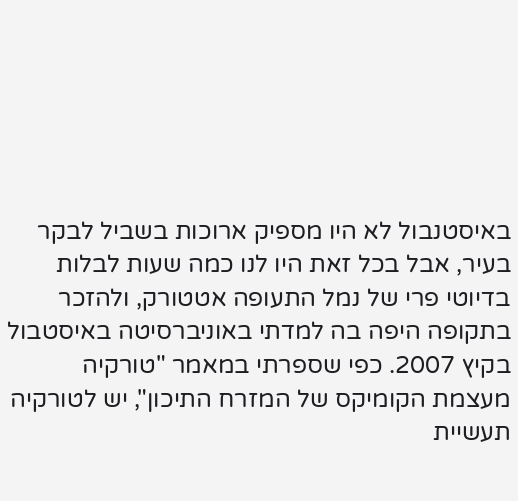באיסטנבול לא היו מספיק ארוכות בשביל לבקר בעיר, אבל בכל זאת היו לנו כמה שעות לבלות בדיוטי פרי של נמל התעופה אטטורק, ולהזכר בתקופה היפה בה למדתי באוניברסיטה באיסטבול בקיץ 2007. כפי שספרתי במאמר "טורקיה מעצמת הקומיקס של המזרח התיכון", יש לטורקיה תעשיית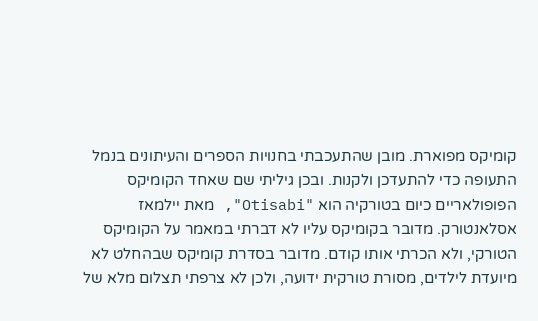קומיקס מפוארת. מובן שהתעכבתי בחנויות הספרים והעיתונים בנמל התעופה כדי להתעדכן ולקנות. ובכן גיליתי שם שאחד הקומיקס הפופולאריים כיום בטורקיה הוא "Otisabi", מאת יילמאז אסלאנטורק. מדובר בקומיקס עליו לא דברתי במאמר על הקומיקס הטורקי, ולא הכרתי אותו קודם. מדובר בסדרת קומיקס שבהחלט לא מיועדת לילדים, מסורת טורקית ידועה, ולכן לא צרפתי תצלום מלא של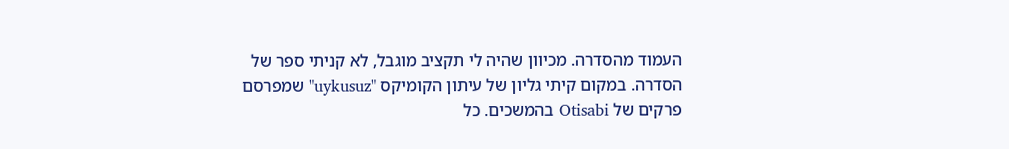העמוד מהסדרה. מכיוון שהיה לי תקציב מוגבל, לא קניתי ספר של הסדרה. במקום קיתי גליון של עיתון הקומיקס "uykusuz" שמפרסם פרקים של Otisabi בהמשכים. כל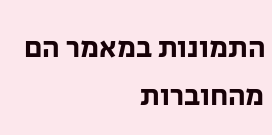התמונות במאמר הם מהחוברות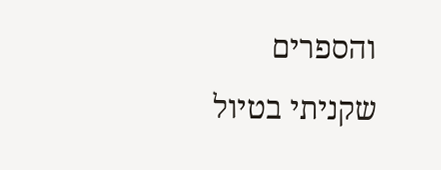והספרים שקניתי בטיול